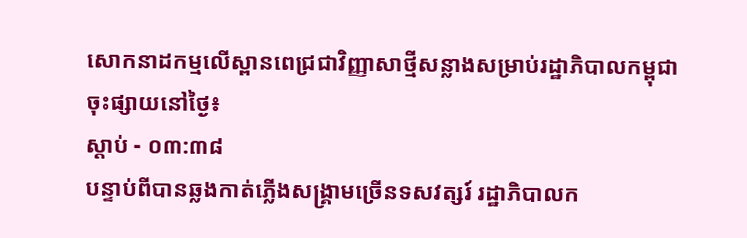សោកនាដកម្មលើស្ពានពេជ្រជាវិញ្ញាសាថ្មីសន្លាងសម្រាប់រដ្ឋាភិបាលកម្ពុជា
ចុះផ្សាយនៅថ្ងៃ៖
ស្តាប់ - ០៣:៣៨
បន្ទាប់ពីបានឆ្លងកាត់ភ្លើងសង្រ្គាមច្រើនទសវត្សរ៍ រដ្ឋាភិបាលក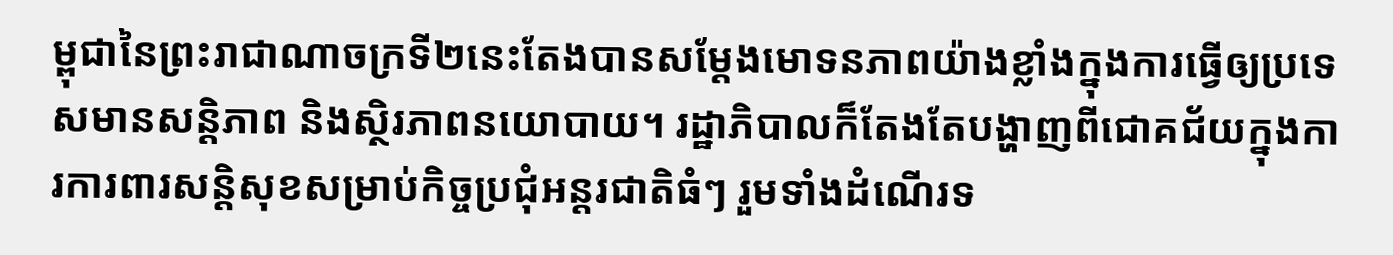ម្ពុជានៃព្រះរាជាណាចក្រទី២នេះតែងបានសម្តែងមោទនភាពយ៉ាងខ្លាំងក្នុងការធ្វើឲ្យប្រទេសមានសន្តិភាព និងស្ថិរភាពនយោបាយ។ រដ្ឋាភិបាលក៏តែងតែបង្ហាញពីជោគជ័យក្នុងការការពារសន្តិសុខសម្រាប់កិច្ចប្រជុំអន្តរជាតិធំៗ រួមទាំងដំណើរទ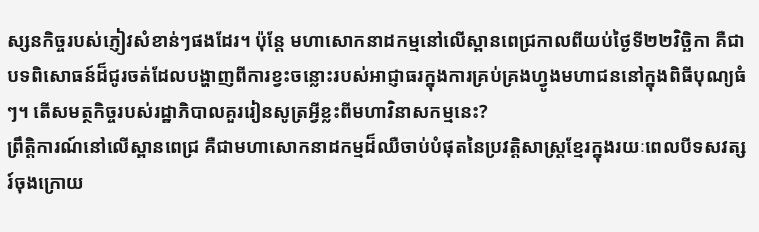ស្សនកិច្ចរបស់ភ្ញៀវសំខាន់ៗផងដែរ។ ប៉ុន្តែ មហាសោកនាដកម្មនៅលើស្ពានពេជ្រកាលពីយប់ថ្ងៃទី២២វិច្ឆិកា គឺជាបទពិសោធន៍ដ៏ជូរចត់ដែលបង្ហាញពីការខ្វះចន្លោះរបស់អាជ្ញាធរក្នុងការគ្រប់គ្រងហ្វូងមហាជននៅក្នុងពិធីបុណ្យធំៗ។ តើសមត្ថកិច្ចរបស់រដ្ឋាភិបាលគួររៀនសូត្រអ្វីខ្លះពីមហាវិនាសកម្មនេះ?
ព្រឹត្តិការណ៍នៅលើស្ពានពេជ្រ គឺជាមហាសោកនាដកម្មដ៏ឈឺចាប់បំផុតនៃប្រវត្តិសាស្ត្រខ្មែរក្នុងរយៈពេលបីទសវត្សរ៍ចុងក្រោយ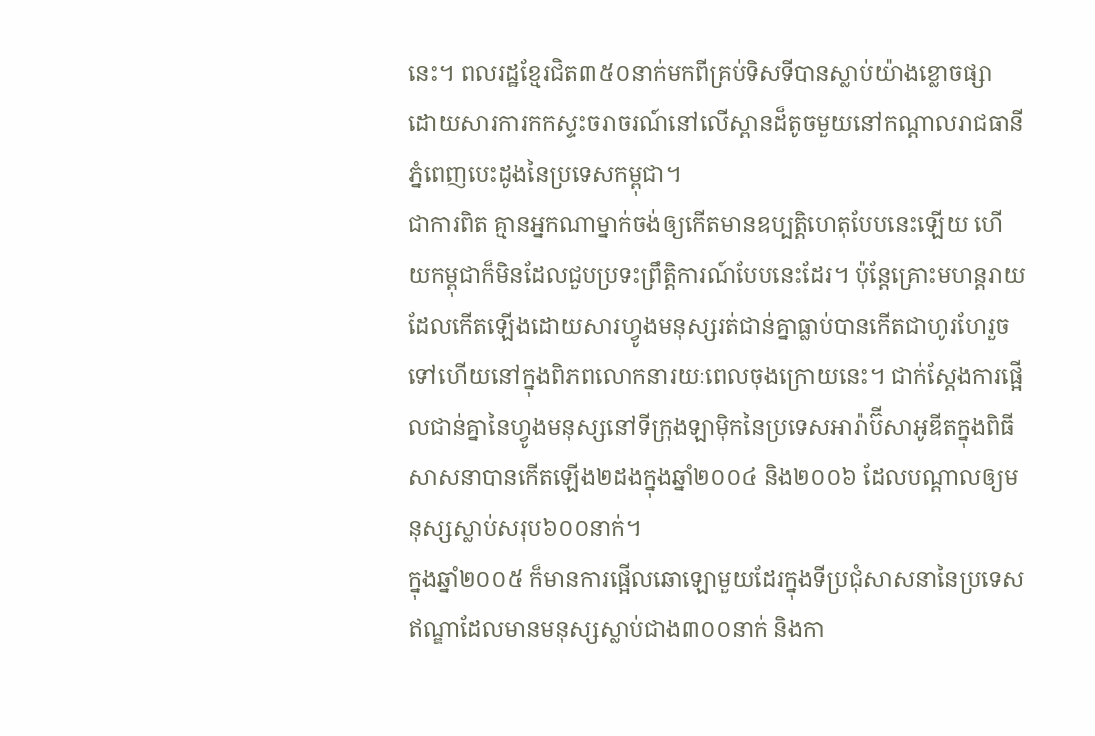នេះ។ ពលរដ្ឋខ្មែរជិត៣៥០នាក់មកពីគ្រប់ទិសទីបានស្លាប់យ៉ាងខ្លោចផ្សា ដោយសារការកកស្ទះចរាចរណ៍នៅលើស្ពានដ៏តូចមួយនៅកណ្តាលរាជធានី ភ្នំពេញបេះដូងនៃប្រទេសកម្ពុជា។
ជាការពិត គ្មានអ្នកណាម្នាក់ចង់ឲ្យកើតមានឧប្បត្តិហេតុបែបនេះឡើយ ហើយកម្ពុជាក៏មិនដែលជួបប្រទះព្រឹត្តិការណ៍បែបនេះដែរ។ ប៉ុន្តែគ្រោះមហន្តរាយដែលកើតឡើងដោយសារហ្វូងមនុស្សរត់ជាន់គ្នាធ្លាប់បានកើតជាហូរហែរួចទៅហើយនៅក្នុងពិភពលោកនារយៈពេលចុងក្រោយនេះ។ ជាក់ស្តែងការផ្អើលជាន់គ្នានៃហ្វូងមនុស្សនៅទីក្រុងឡាម៉ិកនៃប្រទេសអារ៉ាប៊ីសាអូឌីតក្នុងពិធីសាសនាបានកើតឡើង២ដងក្នុងឆ្នាំ២០០៤ និង២០០៦ ដែលបណ្តាលឲ្យមនុស្សស្លាប់សរុប៦០០នាក់។
ក្នុងឆ្នាំ២០០៥ ក៏មានការផ្អើលឆោឡោមួយដែរក្នុងទីប្រជុំសាសនានៃប្រទេសឥណ្ឌាដែលមានមនុស្សស្លាប់ជាង៣០០នាក់ និងកា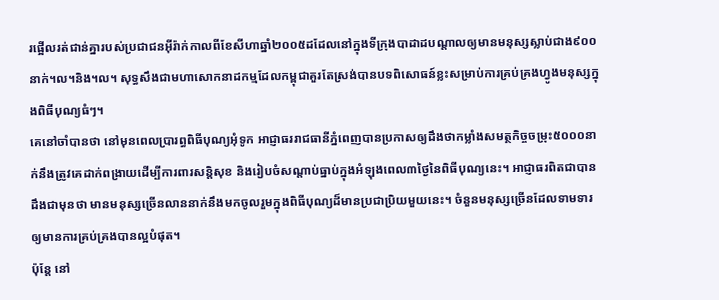រផ្អើលរត់ជាន់គ្នារបស់ប្រជាជនអ៊ីរ៉ាក់កាលពីខែសីហាឆ្នាំ២០០៥ដដែលនៅក្នុងទីក្រុងបាដាដបណ្តាលឲ្យមានមនុស្សស្លាប់ជាង៩០០នាក់។ល។និង។ល។ សុទ្ធសឹងជាមហាសោកនាដកម្មដែលកម្ពុជាគួរតែស្រង់បានបទពិសោធន៍ខ្លះសម្រាប់ការគ្រប់គ្រងហ្វូងមនុស្សក្នុងពិធីបុណ្យធំៗ។
គេនៅចាំបានថា នៅមុនពេលប្រារព្ធពិធីបុណ្យអុំទូក អាជ្ញាធររាជធានីភ្នំពេញបានប្រកាសឲ្យដឹងថាកម្លាំងសមត្ថកិច្ចចម្រុះ៥០០០នាក់នឹងត្រូវគេដាក់ពង្រាយដើម្បីការពារសន្តិសុខ និងរៀបចំសណ្តាប់ធ្នាប់ក្នុងអំឡុងពេល៣ថ្ងៃនៃពិធីបុណ្យនេះ។ អាជ្ញាធរពិតជាបានដឹងជាមុនថា មានមនុស្សច្រើនលាននាក់នឹងមកចូលរួមក្នុងពិធីបុណ្យដ៏មានប្រជាប្រិយមួយនេះ។ ចំនួនមនុស្សច្រើនដែលទាមទារឲ្យមានការគ្រប់គ្រងបានល្អបំផុត។
ប៉ុន្តែ នៅ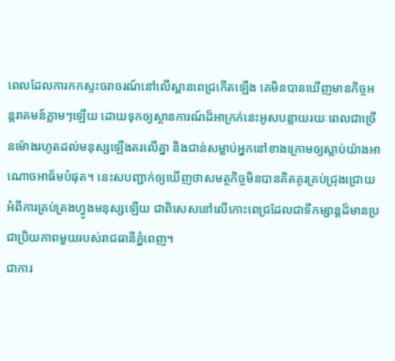ពេលដែលការកកស្ទះចរាចរណ៍នៅលើស្ពានពេជ្រកើតឡើង គេមិនបានឃើញមានកិច្ចអន្តរាគមន៍ភ្លាមៗឡើយ ដោយទុកឲ្យស្ថានការណ៍ដ៏អាក្រក់នេះអូសបន្លាយរយៈពេលជាច្រើនម៉ោងរហូតដល់មនុស្សឡើងគរលើគ្នា និងជាន់សម្លាប់អ្នកនៅខាងក្រោមឲ្យស្លាប់យ៉ាងអាណោចអាធ័មបំផុត។ នេះសបញ្ជាក់ឲ្យឃើញថាសមត្ថកិច្ចមិនបានគិតគូរគ្រប់ជ្រុងជ្រោយអំពីការគ្រប់គ្រងហ្វូងមនុស្សឡើយ ជាពិសេសនៅលើកោះពេជ្រដែលជាទីកម្សាន្តដ៏មានប្រជាប្រិយភាពមួយរបស់រាជធានីភ្នំពេញ។
ជាការ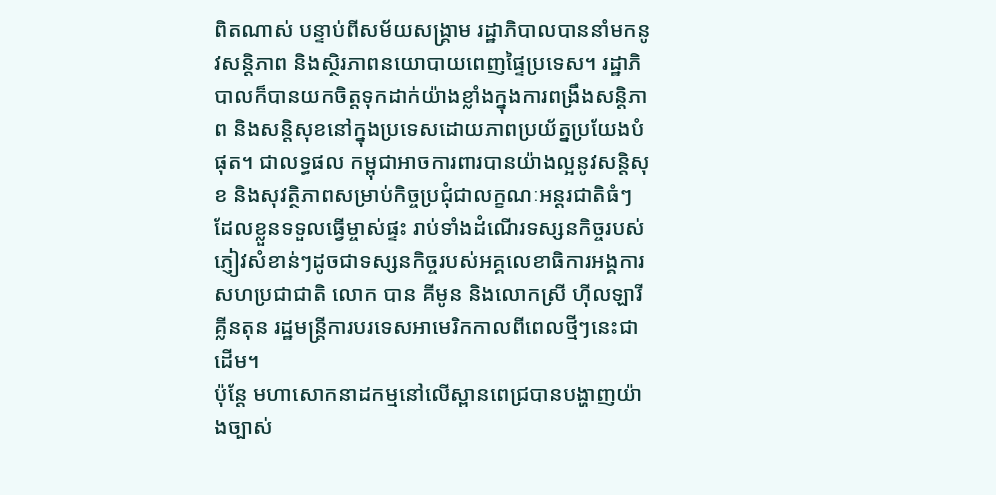ពិតណាស់ បន្ទាប់ពីសម័យសង្គ្រាម រដ្ឋាភិបាលបាននាំមកនូវសន្តិភាព និងស្ថិរភាពនយោបាយពេញផ្ទៃប្រទេស។ រដ្ឋាភិបាលក៏បានយកចិត្តទុកដាក់យ៉ាងខ្លាំងក្នុងការពង្រឹងសន្តិភាព និងសន្តិសុខនៅក្នុងប្រទេសដោយភាពប្រយ័ត្នប្រយែងបំផុត។ ជាលទ្ធផល កម្ពុជាអាចការពារបានយ៉ាងល្អនូវសន្តិសុខ និងសុវត្ថិភាពសម្រាប់កិច្ចប្រជុំជាលក្ខណៈអន្តរជាតិធំៗដែលខ្លួនទទួលធ្វើម្ចាស់ផ្ទះ រាប់ទាំងដំណើរទស្សនកិច្ចរបស់ភ្ញៀវសំខាន់ៗដូចជាទស្សនកិច្ចរបស់អគ្គលេខាធិការអង្គការសហប្រជាជាតិ លោក បាន គីមូន និងលោកស្រី ហ៊ីលឡារី គ្លីនតុន រដ្ឋមន្ត្រីការបរទេសអាមេរិកកាលពីពេលថ្មីៗនេះជាដើម។
ប៉ុន្តែ មហាសោកនាដកម្មនៅលើស្ពានពេជ្របានបង្ហាញយ៉ាងច្បាស់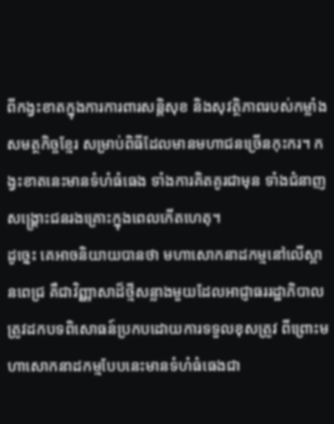ពីកង្វះខាតក្នុងការការពារសន្តិសុខ និងសុវត្ថិភាពរបស់កម្លាំងសមត្ថកិច្ចខ្មែរ សម្រាប់ពិធីដែលមានមហាជនច្រើនកុះករ។ កង្វះខាតនេះមានទំហំធំធេង ទាំងការគិតគូរជាមុន ទាំងជំនាញសង្គ្រោះជនរងគ្រោះក្នុងពេលកើតហេតុ។
ដូច្នេះ គេអាចនិយាយបានថា មហាសោកនាដកម្មនៅលើស្ពានពេជ្រ គឺជាវិញ្ញាសាដ៏ថ្មីសន្លាងមួយដែលអាជ្ញាធររដ្ឋាភិបាលត្រូវដកបទពិសោធន៍ប្រកបដោយការទទួលខុសត្រូវ ពីព្រោះមហាសោកនាដកម្មបែបនេះមានទំហំធំធេងជា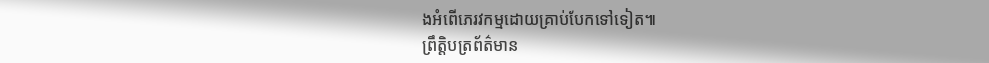ងអំពើភេរវកម្មដោយគ្រាប់បែកទៅទៀត៕
ព្រឹត្តិបត្រព័ត៌មាន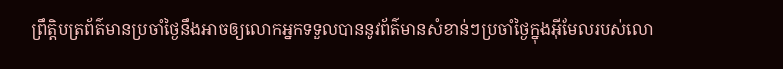ព្រឹត្តិបត្រព័ត៌មានប្រចាំថ្ងៃនឹងអាចឲ្យលោកអ្នកទទួលបាននូវព័ត៌មានសំខាន់ៗប្រចាំថ្ងៃក្នុងអ៊ីមែលរបស់លោ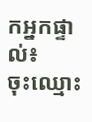កអ្នកផ្ទាល់៖
ចុះឈ្មោះ